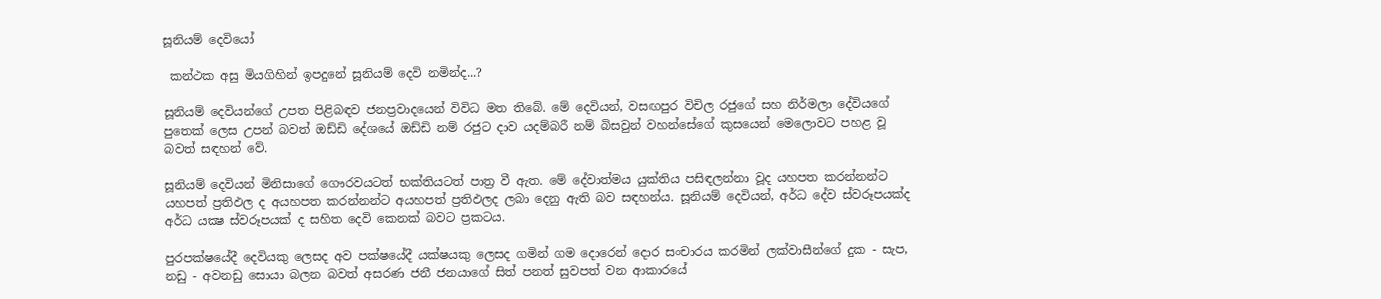සූනියම් දෙවියෝ

 කන්ථක අසු මියගිහින් ඉපදුනේ සූනියම් දෙවි නමින්ද...?

සූනියම් දෙවියන්ගේ උපත පිළිබඳව ජනප්‍රවාදයෙන් විවිධ මත තිබේ. මේ දෙවියන්, වසඟපුර විචිල රජුගේ සහ නිර්මලා දේවියගේ පුතෙක්‌ ලෙස උපන් බවත් ඔඩ්ඩි දේශයේ ඔඩ්ඩි නම් රජුට දාව යදම්බරී නම් බිසවුන් වහන්සේගේ කුසයෙන් මෙලොවට පහළ වූ බවත් සඳහන් වේ.

සූනියම් දෙවියන් මිනිසාගේ ගෞරවයටත් භක්‌තියටත් පාත්‍ර වී ඇත. මේ දේවාත්මය යුක්‌තිය පසිඳලන්නා වූද යහපත කරන්නන්ට යහපත් ප්‍රතිඵල ද අයහපත කරන්නන්ට අයහපත් ප්‍රතිඵලද ලබා දෙනු ඇති බව සඳහන්ය. සූනියම් දෙවියන්, අර්ධ දේව ස්‌වරූපයක්‌ද අර්ධ යක්‍ෂ ස්‌වරූපයක්‌ ද සහිත දෙවි කෙනක්‌ බවට ප්‍රකටය.

පුරපක්‌ෂයේදී දෙවියකු ලෙසද අව පක්‌ෂයේදී යක්‌ෂයකු ලෙසද ගමින් ගම දොරෙන් දොර සංචාරය කරමින් ලක්‌වාසීන්ගේ දුක - සැප, නඩු - අවනඩු සොයා බලන බවත් අසරණ ජනී ජනයාගේ සිත් පනත් සුවපත් වන ආකාරයේ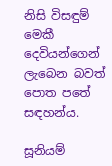නිසි විසඳුම් මෙකී දෙවියන්ගෙන් ලැබෙන බවත් පොත පතේ සඳහන්ය.

සූනියම්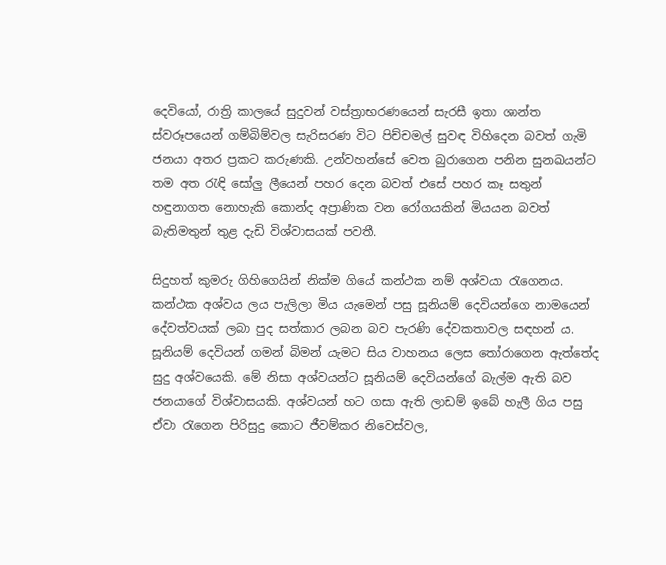දෙවියෝ, රාත්‍රි කාලයේ සුදුවන් වස්‌ත්‍රාභරණයෙන් සැරසී ඉතා ශාන්ත ස්‌වරූපයෙන් ගම්බිම්වල සැරිසරණ විට පිච්චමල් සුවඳ විහිදෙන බවත් ගැමි ජනයා අතර ප්‍රකට කරුණකි. උන්වහන්සේ වෙත බුරාගෙන පනින සුනඛයන්ට තම අත රැඳි සෝලු ලීයෙන් පහර දෙන බවත් එසේ පහර කෑ සතුන් හඳුනාගත නොහැකි කොන්ද අප්‍රාණික වන රෝගයකින් මියයන බවත් බැතිමතුන් තුළ දැඩි විශ්වාසයක්‌ පවතී.

සිදුහත් කුමරු ගිහිගෙයින් නික්‌ම ගියේ කන්ථක නම් අශ්වයා රැගෙනය. කන්ථක අශ්වය ලය පැලිලා මිය යැමෙන් පසු සූනියම් දෙවියන්ගෙ නාමයෙන් දේවත්වයක්‌ ලබා පුද සත්කාර ලබන බව පැරණි දේවකතාවල සඳහන් ය. සූනියම් දෙවියන් ගමන් බිමන් යැමට සිය වාහනය ලෙස තෝරාගෙන ඇත්තේද සුදු අශ්වයෙකි. මේ නිසා අශ්වයන්ට සූනියම් දෙවියන්ගේ බැල්ම ඇති බව ජනයාගේ විශ්වාසයකි. අශ්වයන් හට ගසා ඇති ලාඩම් ඉබේ හැලී ගිය පසු ඒවා රැගෙන පිරිසුදු කොට ජීවම්කර නිවෙස්වල,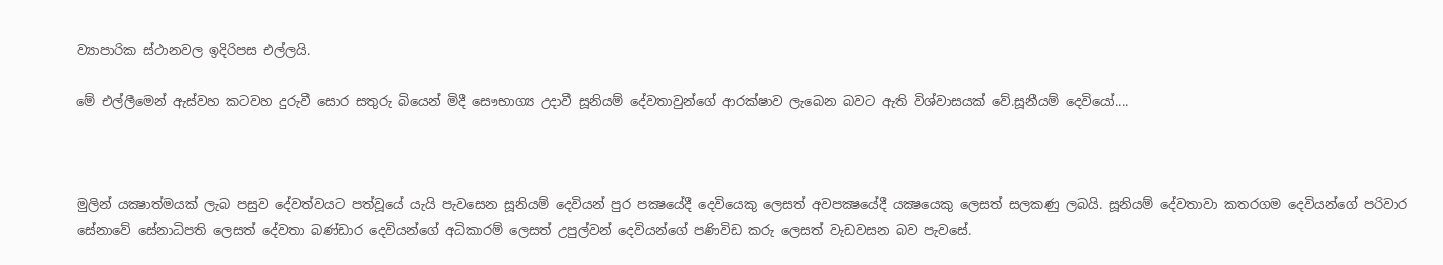ව්‍යාපාරික ස්‌ථානවල ඉදිරිපස එල්ලයි.

මේ එල්ලීමෙන් ඇස්‌වහ කටවහ දුරුවී සොර සතුරු බියෙන් මිදී සෞභාග්‍ය උදාවී සූනියම් දේවතාවුන්ගේ ආරක්‌ෂාව ලැබෙන බවට ඇති විශ්වාසයක් වේ.සූනීයම් දෙවියෝ....



මුලින් යක්‍ෂාත්මයක් ලැබ පසුව දේවත්වයට පත්වූයේ යැයි පැවසෙන සූනියම් දෙවියන් පුර පක්‍ෂයේදී දෙවියෙකු ලෙසත් අවපක්‍ෂයේදී යක්‍ෂයෙකු ලෙසත් සලකණු ලබයි. සූනියම් දේවතාවා කතරගම දෙවියන්ගේ පරිවාර සේනාවේ සේනාධිපති ලෙසත් දේවතා බණ්ඩාර දෙවියන්ගේ අධිකාරම් ලෙසත් උපුල්වන් දෙවියන්ගේ පණිවිඩ කරු ලෙසත් වැඩවසන බව පැවසේ.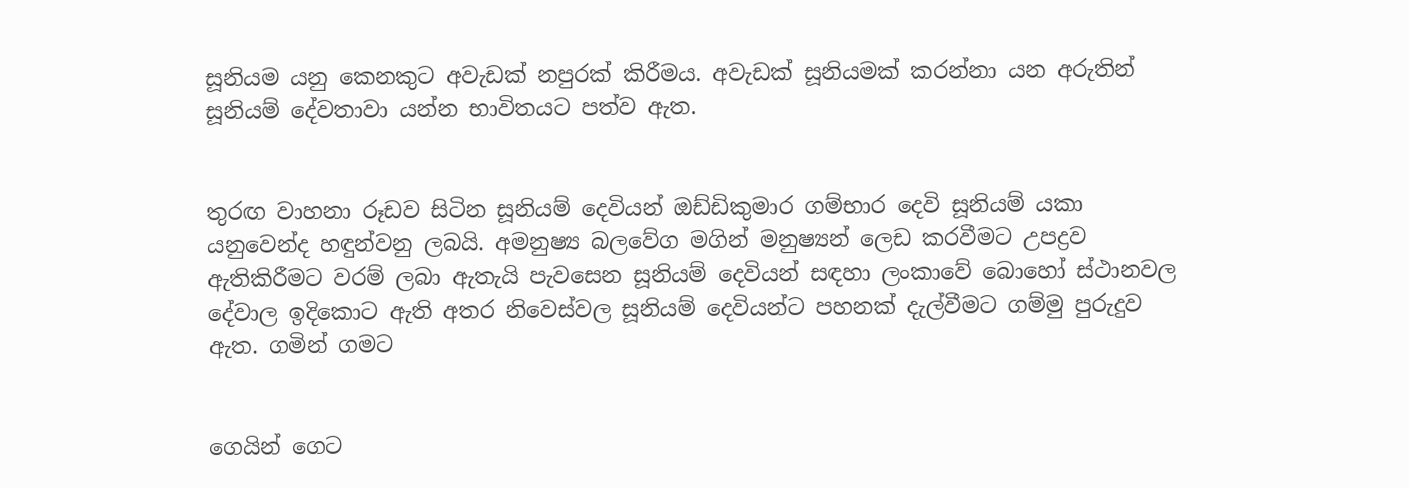සූනියම යනු කෙනකුට අවැඩක් නපුරක් කිරීමය. අවැඩක් සූනියමක් කරන්නා යන අරුතින් සූනියම් දේවතාවා යන්න භාවිතයට පත්ව ඇත.


තුරඟ වාහනා රූඩව සිටින සූනියම් දෙවියන් ඔඩ්ඩිකුමාර ගම්භාර දෙවි සූනියම් යකා යනුවෙන්ද හඳුන්වනු ලබයි. අමනුෂ්‍ය බලවේග මගින් මනුෂ්‍යන් ලෙඩ කරවීමට උපද්‍රව ඇතිකිරීමට වරම් ලබා ඇතැයි පැවසෙන සූනියම් දෙවියන් සඳහා ලංකාවේ බොහෝ ස්ථානවල දේවාල ඉදිකොට ඇති අතර නිවෙස්වල සූනියම් දෙවියන්ට පහනක් දැල්වීමට ගම්මු පුරුදුව ඇත. ගමින් ගමට


ගෙයින් ගෙට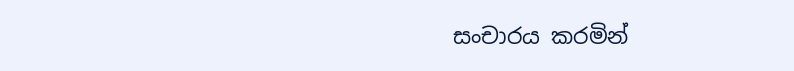සංචාරය කරමින්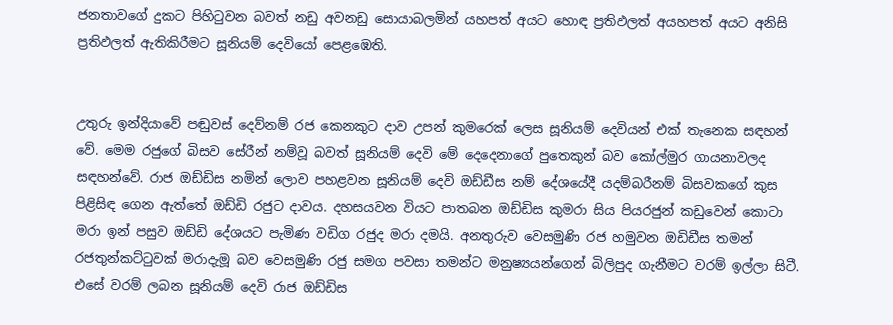ජනතාවගේ දුකට පිහිටුවන බවත් නඩු අවනඩු සොයාබලමින් යහපත් අයට හොඳ ප්‍රතිඵලත් අයහපත් අයට අනිසි ප්‍රතිඵලත් ඇතිකිරීමට සූනියම් දෙවියෝ පෙළඹෙති.


උතුරු ඉන්දියාවේ පඬුවස් දෙව්නම් රජ කෙනකුට දාව උපන් කුමරෙක් ලෙස සූනියම් දෙවියන් එක් තැනෙක සඳහන් වේ. මෙම රජුගේ බිසව සේරීන් නම්වූ බවත් සූනියම් දෙවි මේ දෙදෙනාගේ පුතෙකුන් බව කෝල්මුර ගායනාවලද සඳහන්වේ. රාජ ඔඩ්ඩිස නමින් ලොව පහළවන සූනියම් දෙවි ඔඩ්ඩීස නම් දේශයේදී යදම්බරීනම් බිසවකගේ කුස පිළිසිඳ ගෙන ඇත්තේ ඔඩ්ඩි රජුට දාවය. දහසයවන වියට පාතබන ඔඩ්ඩිස කුමරා සිය පියරජුන් කඩුවෙන් කොටා මරා ඉන් පසුව ඔඩ්ඩි දේශයට පැමිණ වඩිග රජුද මරා දමයි. අනතුරුව වෙසමුණි රජ හමුවන ඔඩිඩීස තමන් රජතුන්කට්ටුවක් මරාදැමූ බව වෙසමුණි රජු සමග පවසා තමන්ට මනුෂ්‍යයන්ගෙන් බිලිපුද ගැනීමට වරම් ඉල්ලා සිටී. එසේ වරම් ලබන සූනියම් දෙවි රාජ ඔඩ්ඩිස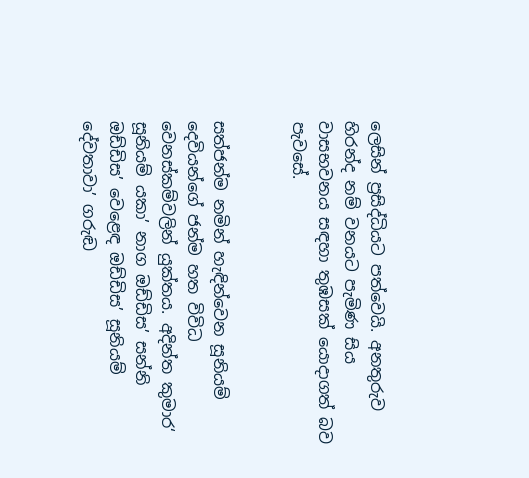ලෙසින් ප්‍රසිද්ධියට පත්වෙයි. අනතුරුව හිරන්ද නම් වනයට පැමිණ සිය වාසභවනය සඳහා තුඹසක් යොදාගත් බව පැවසේ.


සත්ජන්ම නමින් හැඳින්වෙන සූනියම් දෙවියන්ගේ ජන්ම හත විවිධ වෙනස්කම්වලින් යුක්තය. අදින්ත කුමාර‘ සූනියම් යකා’ නාග ඔඩ්ඩිස’ සන්නි ඔඩ්ඩිස’ වෙළෙඳ ඔඩ්ඩිස’ සූනියම් දේවතාවා’ ගරුඬ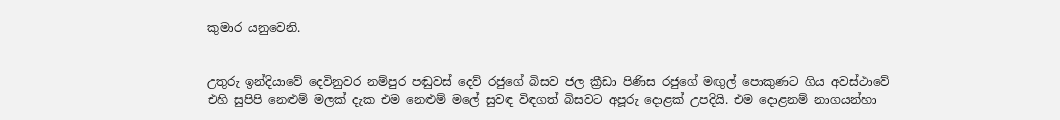කුමාර යනුවෙනි.


උතුරු ඉන්දියාවේ දෙවිනුවර නම්පුර පඬුවස් දෙව් රජුගේ බිසව ජල ක්‍රීඩා පිණිස රජුගේ මඟුල් පොකුණට ගිය අවස්ථාවේ එහි සුපිපි නෙළුම් මලක් දැක එම නෙළුම් මලේ සුවඳ විඳගත් බිසවට අපූරු දොළක් උපදියි. එම දොළනම් නාගයන්හා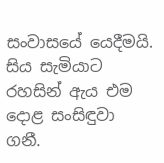සංවාසයේ යෙදීමයි. සිය සැමියාට රහසින් ඇය එම දොළ සංසිඳුවා ගනී.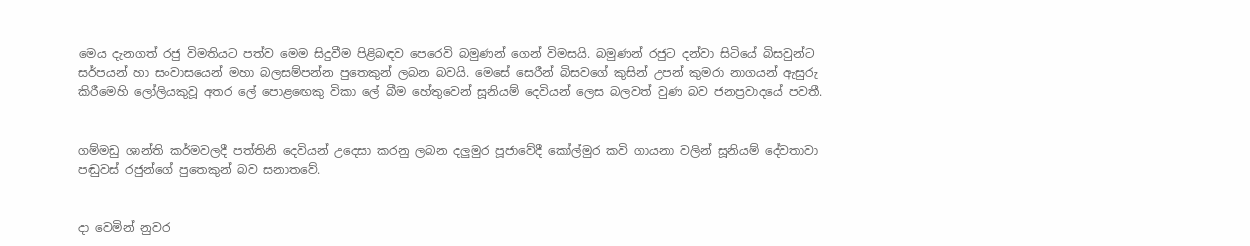මෙය දැනගත් රජු විමතියට පත්ව මෙම සිදුවීම පිළිබඳව පෙරෙවි බමුණන් ගෙන් විමසයි. බමුණන් රජුට දන්වා සිටියේ බිසවුන්ට සර්පයන් හා සංවාසයෙන් මහා බලසම්පන්න පුතෙකුන් ලබන බවයි. මෙසේ සෙරීන් බිසවගේ කුසින් උපන් කුමරා නාගයන් ඇසුරු කිරීමෙහි ලෝලියකුවූ අතර ලේ පොළඟෙකු විකා ලේ බීම හේතුවෙන් සූනියම් දෙවියන් ලෙස බලවත් වුණ බව ජනප්‍රවාදයේ පවතී.


ගම්මඩු ශාන්ති කර්මවලදී පත්තිනි දෙවියන් උදෙසා කරනු ලබන දලුමුර පූජාවේදී කෝල්මුර කවි ගායනා වලින් සූනියම් දේවතාවා පඬුවස් රජුන්ගේ පුතෙකුන් බව සනාතවේ.


දා වෙමින් නුවර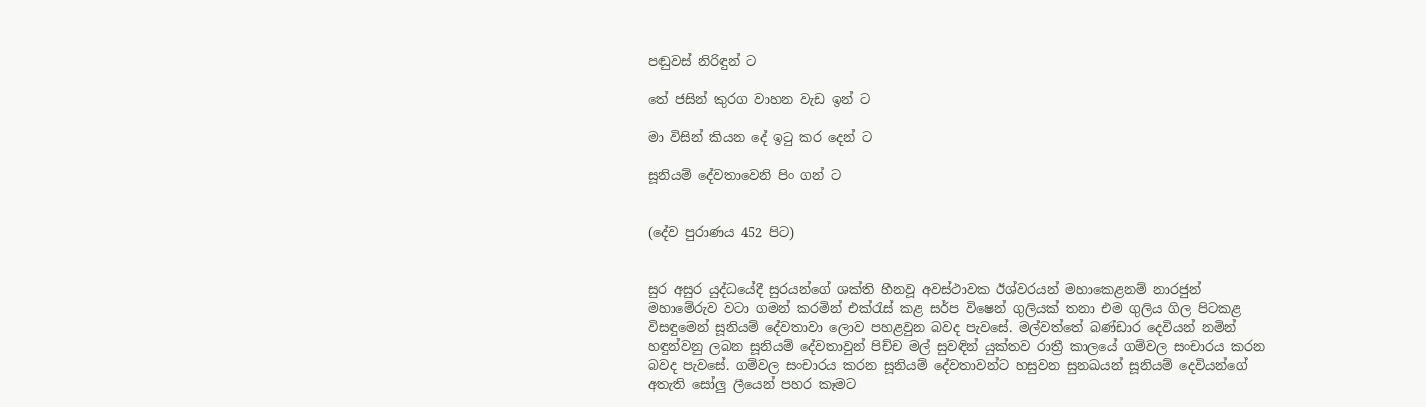පඬුවස් නිරිඳුන් ට

තේ ජසින් කුරග වාහන වැඩ ඉන් ට

මා විසින් කියන දේ ඉටු කර දෙන් ට

සූනියම් දේවතාවෙනි පිං ගන් ට


(දේව පුරාණය 452 පිට)


සුර අසුර යුද්ධයේදී සුරයන්ගේ ශක්ති හීනවූ අවස්ථාවක ඊශ්වරයන් මහාකෙළනම් නාරජුන් මහාමේරුව වටා ගමන් කරමින් එක්රැස් කළ සර්ප විෂෙන් ගුලියක් තනා එම ගුලිය ගිල පිටකළ විසඳුමෙන් සූනියම් දේවතාවා ලොව පහළවුන බවද පැවසේ. මල්වත්තේ බණ්ඩාර දෙවියන් නමින් හඳුන්වනු ලබන සූනියම් දේවතාවුන් පිච්ච මල් සුවඳින් යුක්තව රාත්‍රී කාලයේ ගම්වල සංචාරය කරන බවද පැවසේ. ගම්වල සංචාරය කරන සූනියම් දේවතාවන්ට හසුවන සුනඛයන් සූනියම් දෙවියන්ගේ අතැති සෝලු ලීයෙන් පහර කෑමට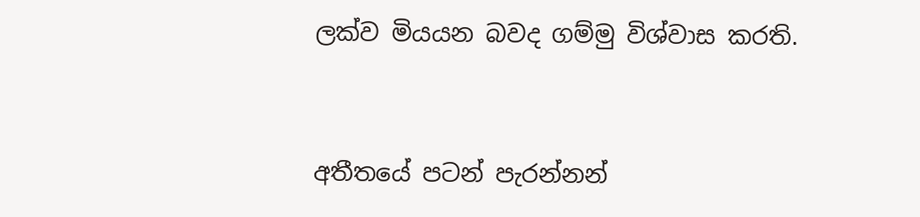ලක්ව මියයන බවද ගම්මු විශ්වාස කරති.


අතීතයේ පටන් පැරන්නන්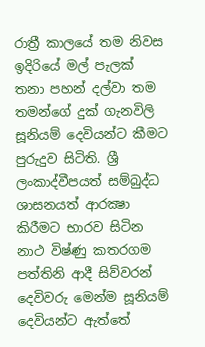රාත්‍රී කාලයේ තම නිවස ඉදිරියේ මල් පැලක් තනා පහන් දල්වා තම තමන්ගේ දුක් ගැනවිලි සූනියම් දෙවියන්ට කීමට පුරුදුව සිටිති. ශ්‍රී ලංකාද්වීපයත් සම්බුද්ධ ශාසනයත් ආරක්‍ෂා කිරීමට භාරව සිටින නාථ විෂ්ණු කතරගම පත්තිනි ආදී සිව්වරන් දෙවිවරු මෙන්ම සූනියම් දෙවියන්ට ඇත්තේ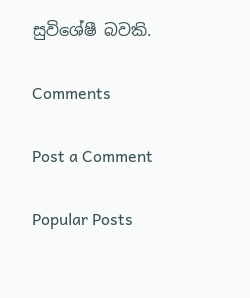සුවිශේෂී බවකි.

Comments

Post a Comment

Popular Posts